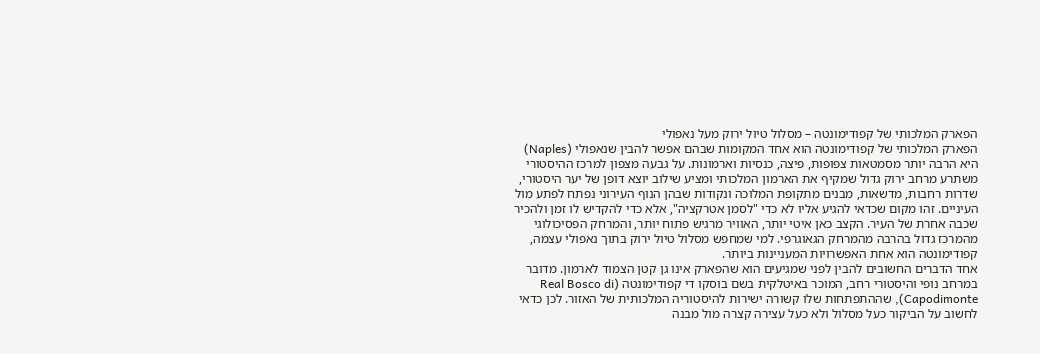הפארק המלכותי של קפודימונטה – מסלול טיול ירוק מעל נאפולי
הפארק המלכותי של קפודימונטה הוא אחד המקומות שבהם אפשר להבין שנאפולי (Naples) היא הרבה יותר מסמטאות צפופות, פיצה, כנסיות וארמונות. על גבעה מצפון למרכז ההיסטורי משתרע מרחב ירוק גדול שמקיף את הארמון המלכותי ומציע שילוב יוצא דופן של יער היסטורי, שדרות רחבות, מדשאות, מבנים מתקופת המלוכה ונקודות שבהן הנוף העירוני נפתח לפתע מול העיניים. זהו מקום שכדאי להגיע אליו לא כדי "לסמן אטרקציה", אלא כדי להקדיש לו זמן ולהכיר שכבה אחרת של העיר. הקצב כאן איטי יותר, האוויר מרגיש פתוח יותר, והמרחק הפסיכולוגי מהמרכז גדול בהרבה מהמרחק הגאוגרפי. למי שמחפש מסלול טיול ירוק בתוך נאפולי עצמה, קפודימונטה הוא אחת האפשרויות המעניינות ביותר.
אחד הדברים החשובים להבין לפני שמגיעים הוא שהפארק אינו גן קטן הצמוד לארמון. מדובר במרחב נופי והיסטורי רחב, המוכר באיטלקית בשם בוסקו די קפודימונטה (Real Bosco di Capodimonte), שההתפתחות שלו קשורה ישירות להיסטוריה המלכותית של האזור. לכן כדאי לחשוב על הביקור כעל מסלול ולא כעל עצירה קצרה מול מבנה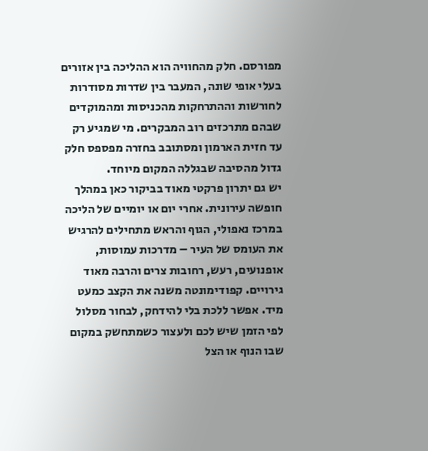מפורסם. חלק מהחוויה הוא ההליכה בין אזורים בעלי אופי שונה, המעבר בין שדרות מסודרות לחורשות וההתרחקות מהכניסות ומהמוקדים שבהם מתרכזים רוב המבקרים. מי שמגיע רק עד חזית הארמון ומסתובב בחזרה מפספס חלק גדול מהסיבה שבגללה המקום מיוחד.
יש גם יתרון פרקטי מאוד בביקור כאן במהלך חופשה עירונית. אחרי יום או יומיים של הליכה במרכז נאפולי, הגוף והראש מתחילים להרגיש את העומס של העיר – מדרכות עמוסות, אופנועים, רעש, רחובות צרים והרבה מאוד גירויים. קפודימונטה משנה את הקצב כמעט מיד. אפשר ללכת בלי להידחק, לבחור מסלול לפי הזמן שיש לכם ולעצור כשמתחשק במקום שבו הנוף או הצל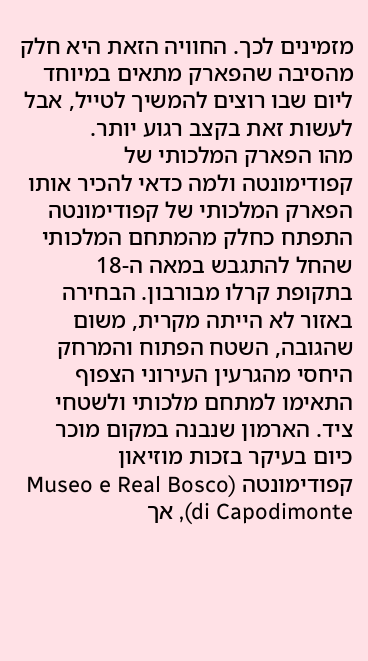מזמינים לכך. החוויה הזאת היא חלק מהסיבה שהפארק מתאים במיוחד ליום שבו רוצים להמשיך לטייל, אבל לעשות זאת בקצב רגוע יותר.
מהו הפארק המלכותי של קפודימונטה ולמה כדאי להכיר אותו
הפארק המלכותי של קפודימונטה התפתח כחלק מהמתחם המלכותי שהחל להתגבש במאה ה-18 בתקופת קרלו מבורבון. הבחירה באזור לא הייתה מקרית, משום שהגובה, השטח הפתוח והמרחק היחסי מהגרעין העירוני הצפוף התאימו למתחם מלכותי ולשטחי ציד. הארמון שנבנה במקום מוכר כיום בעיקר בזכות מוזיאון קפודימונטה (Museo e Real Bosco di Capodimonte), אך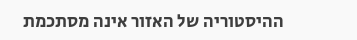ההיסטוריה של האזור אינה מסתכמת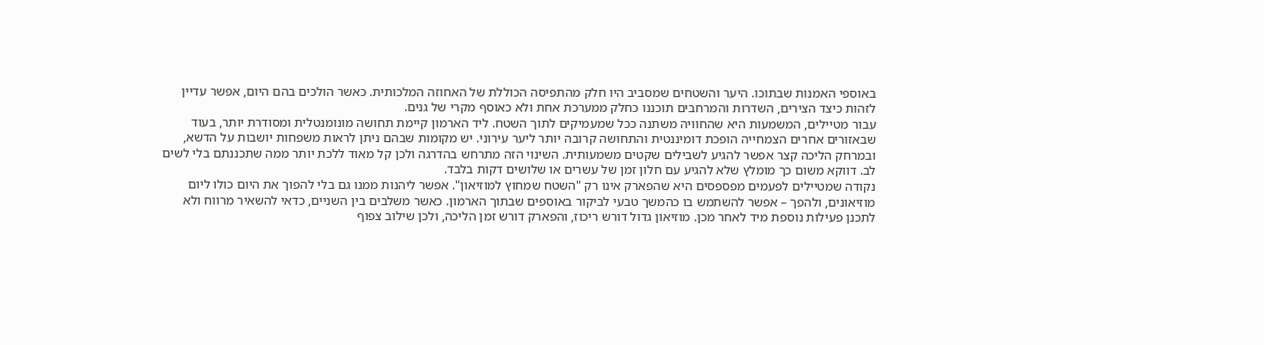באוספי האמנות שבתוכו. היער והשטחים שמסביב היו חלק מהתפיסה הכוללת של האחוזה המלכותית. כאשר הולכים בהם היום, אפשר עדיין לזהות כיצד הצירים, השדרות והמרחבים תוכננו כחלק ממערכת אחת ולא כאוסף מקרי של גנים.
עבור מטיילים, המשמעות היא שהחוויה משתנה ככל שמעמיקים לתוך השטח. ליד הארמון קיימת תחושה מונומנטלית ומסודרת יותר, בעוד שבאזורים אחרים הצמחייה הופכת דומיננטית והתחושה קרובה יותר ליער עירוני. יש מקומות שבהם ניתן לראות משפחות יושבות על הדשא, ובמרחק הליכה קצר אפשר להגיע לשבילים שקטים משמעותית. השינוי הזה מתרחש בהדרגה ולכן קל מאוד ללכת יותר ממה שתכננתם בלי לשים לב. דווקא משום כך מומלץ שלא להגיע עם חלון זמן של עשרים או שלושים דקות בלבד.
נקודה שמטיילים לפעמים מפספסים היא שהפארק אינו רק "השטח שמחוץ למוזיאון". אפשר ליהנות ממנו גם בלי להפוך את היום כולו ליום מוזיאונים, ולהפך – אפשר להשתמש בו כהמשך טבעי לביקור באוספים שבתוך הארמון. כאשר משלבים בין השניים, כדאי להשאיר מרווח ולא לתכנן פעילות נוספת מיד לאחר מכן. מוזיאון גדול דורש ריכוז, והפארק דורש זמן הליכה, ולכן שילוב צפוף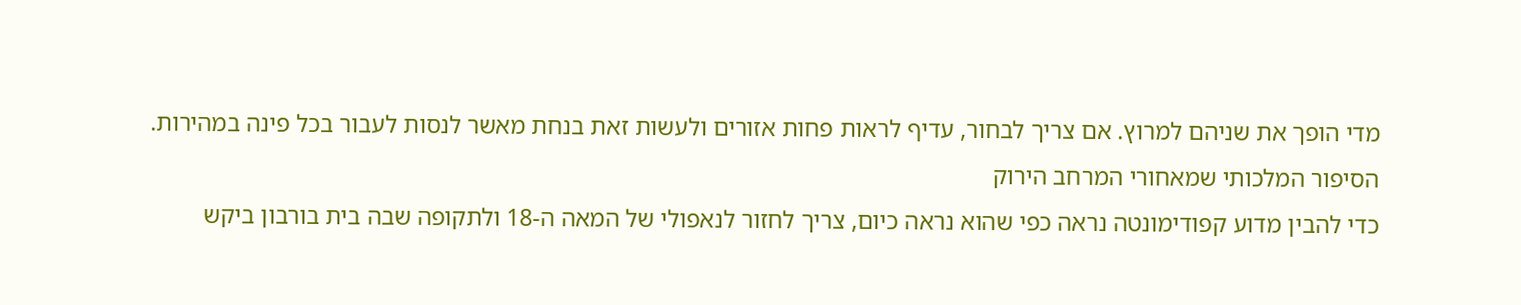מדי הופך את שניהם למרוץ. אם צריך לבחור, עדיף לראות פחות אזורים ולעשות זאת בנחת מאשר לנסות לעבור בכל פינה במהירות.
הסיפור המלכותי שמאחורי המרחב הירוק
כדי להבין מדוע קפודימונטה נראה כפי שהוא נראה כיום, צריך לחזור לנאפולי של המאה ה-18 ולתקופה שבה בית בורבון ביקש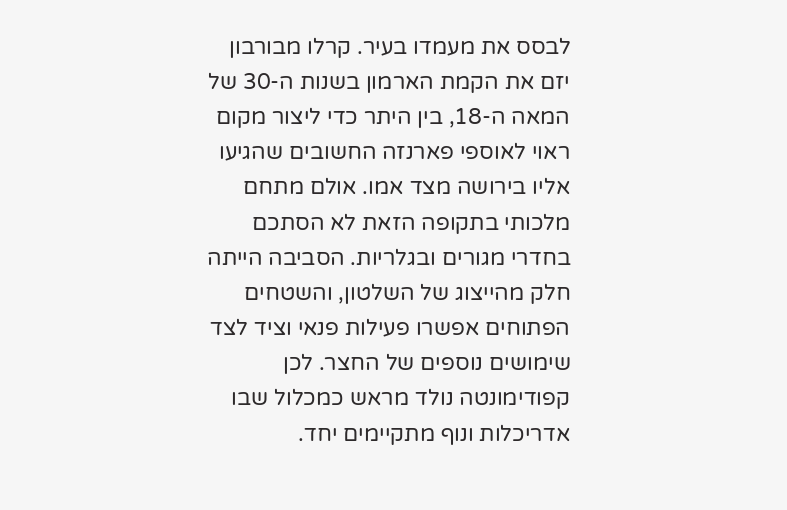לבסס את מעמדו בעיר. קרלו מבורבון יזם את הקמת הארמון בשנות ה-30 של המאה ה-18, בין היתר כדי ליצור מקום ראוי לאוספי פארנזה החשובים שהגיעו אליו בירושה מצד אמו. אולם מתחם מלכותי בתקופה הזאת לא הסתכם בחדרי מגורים ובגלריות. הסביבה הייתה חלק מהייצוג של השלטון, והשטחים הפתוחים אפשרו פעילות פנאי וציד לצד שימושים נוספים של החצר. לכן קפודימונטה נולד מראש כמכלול שבו אדריכלות ונוף מתקיימים יחד.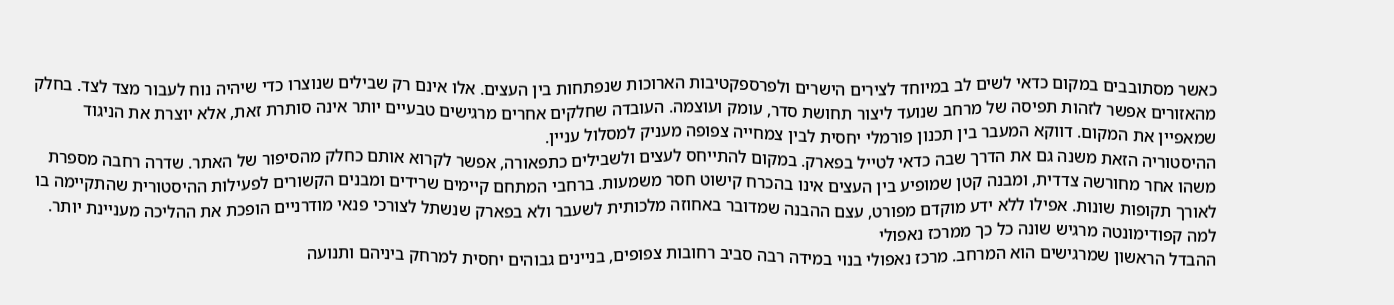כאשר מסתובבים במקום כדאי לשים לב במיוחד לצירים הישרים ולפרספקטיבות הארוכות שנפתחות בין העצים. אלו אינם רק שבילים שנוצרו כדי שיהיה נוח לעבור מצד לצד. בחלק מהאזורים אפשר לזהות תפיסה של מרחב שנועד ליצור תחושת סדר, עומק ועוצמה. העובדה שחלקים אחרים מרגישים טבעיים יותר אינה סותרת זאת, אלא יוצרת את הניגוד שמאפיין את המקום. דווקא המעבר בין תכנון פורמלי יחסית לבין צמחייה צפופה מעניק למסלול עניין.
ההיסטוריה הזאת משנה גם את הדרך שבה כדאי לטייל בפארק. במקום להתייחס לעצים ולשבילים כתפאורה, אפשר לקרוא אותם כחלק מהסיפור של האתר. שדרה רחבה מספרת משהו אחר מחורשה צדדית, ומבנה קטן שמופיע בין העצים אינו בהכרח קישוט חסר משמעות. ברחבי המתחם קיימים שרידים ומבנים הקשורים לפעילות ההיסטורית שהתקיימה בו לאורך תקופות שונות. אפילו ללא ידע מוקדם מפורט, עצם ההבנה שמדובר באחוזה מלכותית לשעבר ולא בפארק שנשתל לצורכי פנאי מודרניים הופכת את ההליכה מעניינת יותר.
למה קפודימונטה מרגיש שונה כל כך ממרכז נאפולי
ההבדל הראשון שמרגישים הוא המרחב. מרכז נאפולי בנוי במידה רבה סביב רחובות צפופים, בניינים גבוהים יחסית למרחק ביניהם ותנועה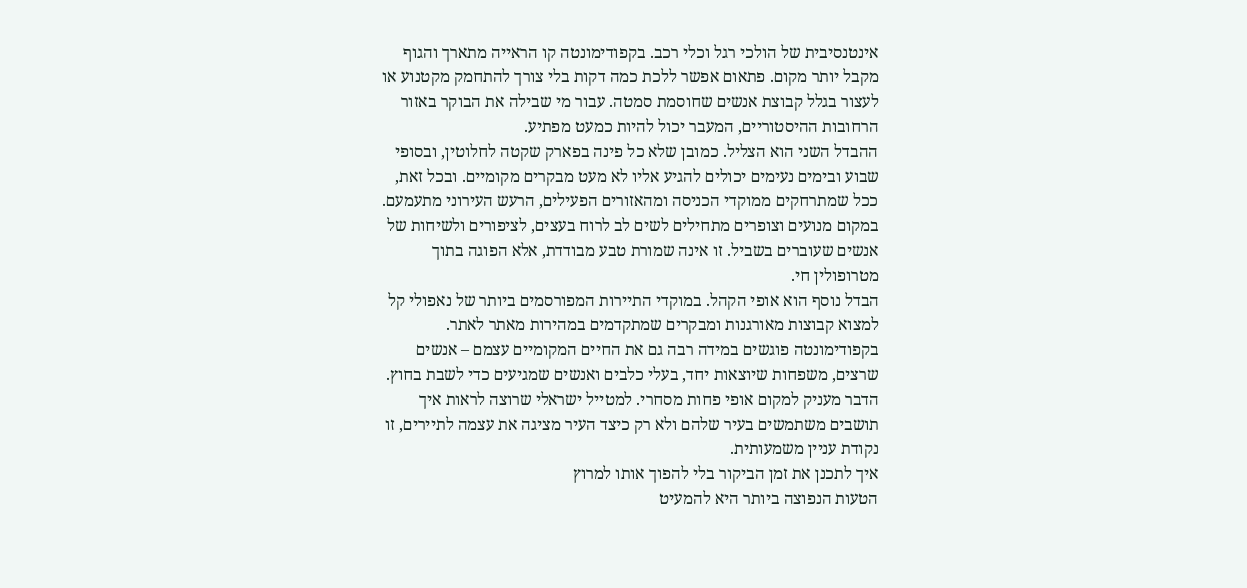אינטנסיבית של הולכי רגל וכלי רכב. בקפודימונטה קו הראייה מתארך והגוף מקבל יותר מקום. פתאום אפשר ללכת כמה דקות בלי צורך להתחמק מקטנוע או לעצור בגלל קבוצת אנשים שחוסמת סמטה. עבור מי שבילה את הבוקר באזור הרחובות ההיסטוריים, המעבר יכול להיות כמעט מפתיע.
ההבדל השני הוא הצליל. כמובן שלא כל פינה בפארק שקטה לחלוטין, ובסופי שבוע ובימים נעימים יכולים להגיע אליו לא מעט מבקרים מקומיים. ובכל זאת, ככל שמתרחקים ממוקדי הכניסה ומהאזורים הפעילים, הרעש העירוני מתעמעם. במקום מנועים וצופרים מתחילים לשים לב לרוח בעצים, לציפורים ולשיחות של אנשים שעוברים בשביל. זו אינה שמורת טבע מבודדת, אלא הפוגה בתוך מטרופולין חי.
הבדל נוסף הוא אופי הקהל. במוקדי התיירות המפורסמים ביותר של נאפולי קל למצוא קבוצות מאורגנות ומבקרים שמתקדמים במהירות מאתר לאתר. בקפודימונטה פוגשים במידה רבה גם את החיים המקומיים עצמם – אנשים שרצים, משפחות שיוצאות יחד, בעלי כלבים ואנשים שמגיעים כדי לשבת בחוץ. הדבר מעניק למקום אופי פחות מסחרי. למטייל ישראלי שרוצה לראות איך תושבים משתמשים בעיר שלהם ולא רק כיצד העיר מציגה את עצמה לתיירים, זו נקודת עניין משמעותית.
איך לתכנן את זמן הביקור בלי להפוך אותו למרוץ
הטעות הנפוצה ביותר היא להמעיט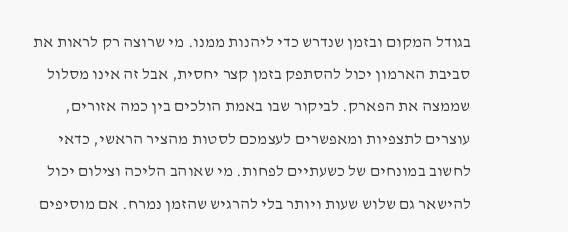בגודל המקום ובזמן שנדרש כדי ליהנות ממנו. מי שרוצה רק לראות את סביבת הארמון יכול להסתפק בזמן קצר יחסית, אבל זה אינו מסלול שממצה את הפארק. לביקור שבו באמת הולכים בין כמה אזורים, עוצרים לתצפיות ומאפשרים לעצמכם לסטות מהציר הראשי, כדאי לחשוב במונחים של כשעתיים לפחות. מי שאוהב הליכה וצילום יכול להישאר גם שלוש שעות ויותר בלי להרגיש שהזמן נמרח. אם מוסיפים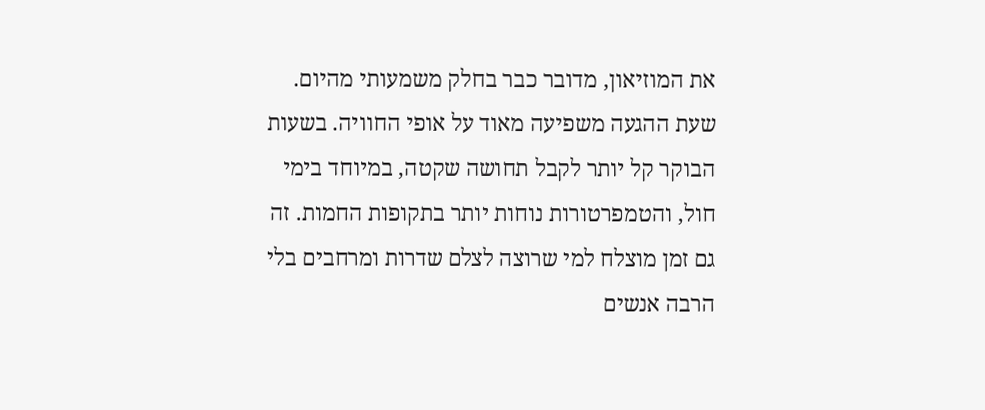את המוזיאון, מדובר כבר בחלק משמעותי מהיום.
שעת ההגעה משפיעה מאוד על אופי החוויה. בשעות הבוקר קל יותר לקבל תחושה שקטה, במיוחד בימי חול, והטמפרטורות נוחות יותר בתקופות החמות. זה גם זמן מוצלח למי שרוצה לצלם שדרות ומרחבים בלי הרבה אנשים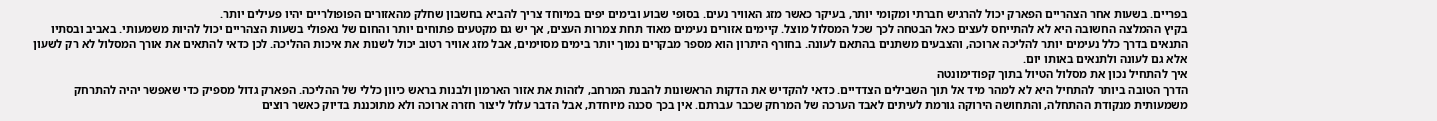בפריים. בשעות אחר הצהריים הפארק יכול להרגיש חברתי ומקומי יותר, בעיקר כאשר מזג האוויר נעים. בסופי שבוע ובימים יפים במיוחד צריך להביא בחשבון שחלק מהאזורים הפופולריים יהיו פעילים יותר.
בקיץ ההמלצה החשובה היא לא להתייחס לעצים כאל הבטחה לכך שכל המסלול מוצל. קיימים אזורים נעימים מאוד תחת צמרות העצים, אך יש גם מקטעים פתוחים יותר והחום של נאפולי בשעות הצהריים יכול להיות משמעותי. באביב ובסתיו התנאים בדרך כלל נעימים יותר להליכה ארוכה, והצבעים משתנים בהתאם לעונה. בחורף היתרון הוא מספר מבקרים נמוך יותר בימים מסוימים, אבל מזג אוויר רטוב יכול לשנות את איכות ההליכה. לכן כדאי להתאים את אורך המסלול לא רק לשעון אלא גם לעונה ולתנאים באותו יום.
איך להתחיל נכון את מסלול הטיול בתוך קפודימונטה
הדרך הטובה ביותר להתחיל היא לא למהר מיד אל תוך השבילים הצדדיים. כדאי להקדיש את הדקות הראשונות להבנת המרחב, לזהות את אזור הארמון ולבנות בראש כיוון כללי של ההליכה. הפארק גדול מספיק כדי שאפשר יהיה להתרחק משמעותית מנקודת ההתחלה, והתחושה הירוקה גורמת לעיתים לאבד הערכה של המרחק שכבר עברתם. אין בכך סכנה מיוחדת, אבל הדבר עלול ליצור חזרה ארוכה ולא מתוכננת בדיוק כאשר רוצים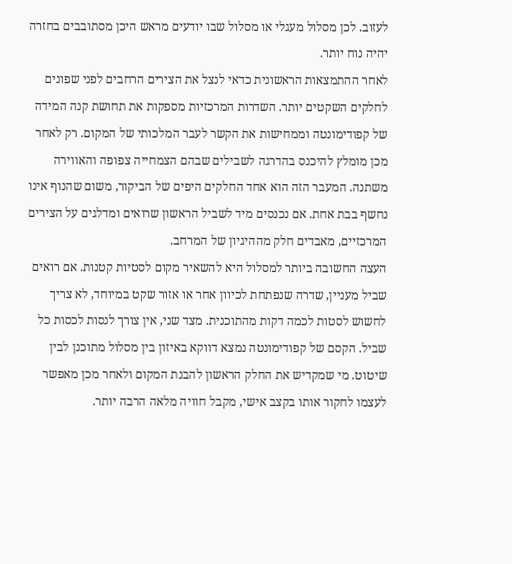לעזוב. לכן מסלול מעגלי או מסלול שבו יודעים מראש היכן מסתובבים בחזרה יהיה נוח יותר.
לאחר ההתמצאות הראשונית כדאי לנצל את הצירים הרחבים לפני שפונים לחלקים השקטים יותר. השדרות המרכזיות מספקות את תחושת קנה המידה של קפודימונטה וממחישות את הקשר לעבר המלכותי של המקום. רק לאחר מכן מומלץ להיכנס בהדרגה לשבילים שבהם הצמחייה צפופה והאווירה משתנה. המעבר הזה הוא אחד החלקים היפים של הביקור, משום שהנוף אינו נחשף בבת אחת. אם נכנסים מיד לשביל הראשון שרואים ומדלגים על הצירים המרכזיים, מאבדים חלק מההיגיון של המרחב.
העצה החשובה ביותר למסלול היא להשאיר מקום לסטיות קטנות. אם רואים שביל מעניין, שדרה שנפתחת לכיוון אחר או אזור שקט במיוחד, לא צריך לחשוש לסטות לכמה דקות מהתוכנית. מצד שני, אין צורך לנסות לכסות כל שביל. הקסם של קפודימונטה נמצא דווקא באיזון בין מסלול מתוכנן לבין שיטוט. מי שמקדיש את החלק הראשון להבנת המקום ולאחר מכן מאפשר לעצמו לחקור אותו בקצב אישי, מקבל חוויה מלאה הרבה יותר.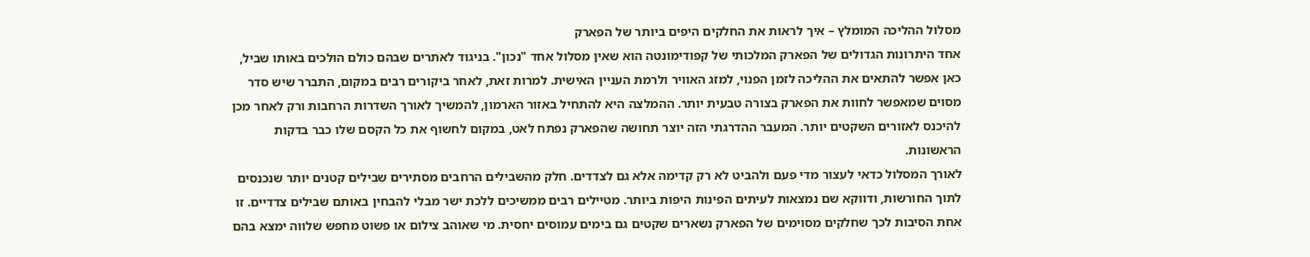מסלול ההליכה המומלץ – איך לראות את החלקים היפים ביותר של הפארק
אחד היתרונות הגדולים של הפארק המלכותי של קפודימונטה הוא שאין מסלול אחד "נכון". בניגוד לאתרים שבהם כולם הולכים באותו שביל, כאן אפשר להתאים את ההליכה לזמן הפנוי, למזג האוויר ולרמת העניין האישית. למרות זאת, לאחר ביקורים רבים במקום, התברר שיש סדר מסוים שמאפשר לחוות את הפארק בצורה טבעית יותר. ההמלצה היא להתחיל באזור הארמון, להמשיך לאורך השדרות הרחבות ורק לאחר מכן להיכנס לאזורים השקטים יותר. המעבר ההדרגתי הזה יוצר תחושה שהפארק נפתח לאט, במקום לחשוף את כל הקסם שלו כבר בדקות הראשונות.
לאורך המסלול כדאי לעצור מדי פעם ולהביט לא רק קדימה אלא גם לצדדים. חלק מהשבילים הרחבים מסתירים שבילים קטנים יותר שנכנסים לתוך החורשות, ודווקא שם נמצאות לעיתים הפינות היפות ביותר. מטיילים רבים ממשיכים ללכת ישר מבלי להבחין באותם שבילים צדדיים. זו אחת הסיבות לכך שחלקים מסוימים של הפארק נשארים שקטים גם בימים עמוסים יחסית. מי שאוהב צילום או פשוט מחפש שלווה ימצא בהם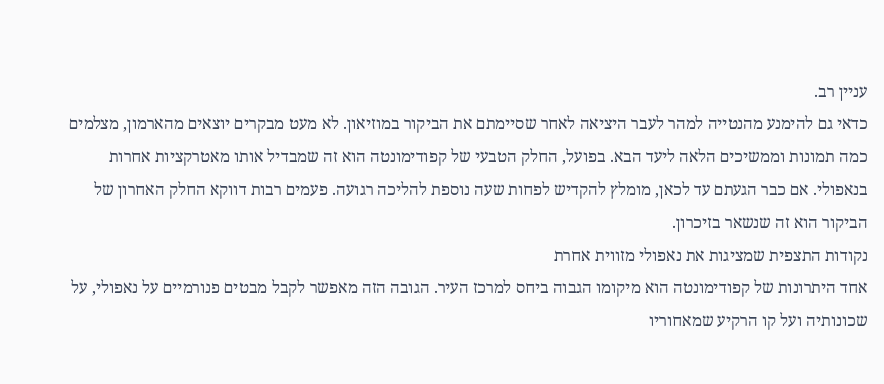עניין רב.
כדאי גם להימנע מהנטייה למהר לעבר היציאה לאחר שסיימתם את הביקור במוזיאון. לא מעט מבקרים יוצאים מהארמון, מצלמים כמה תמונות וממשיכים הלאה ליעד הבא. בפועל, החלק הטבעי של קפודימונטה הוא זה שמבדיל אותו מאטרקציות אחרות בנאפולי. אם כבר הגעתם עד לכאן, מומלץ להקדיש לפחות שעה נוספת להליכה רגועה. פעמים רבות דווקא החלק האחרון של הביקור הוא זה שנשאר בזיכרון.
נקודות התצפית שמציגות את נאפולי מזווית אחרת
אחד היתרונות של קפודימונטה הוא מיקומו הגבוה ביחס למרכז העיר. הגובה הזה מאפשר לקבל מבטים פנורמיים על נאפולי, על שכונותיה ועל קו הרקיע שמאחוריו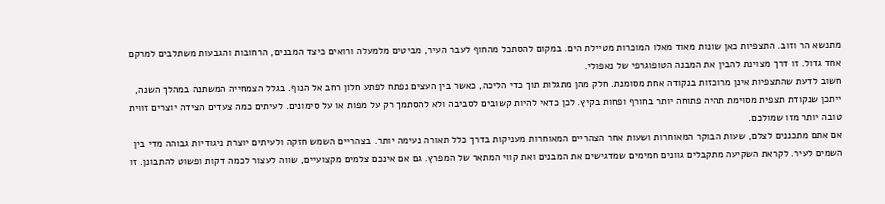מתנשא הר וזוב. התצפיות כאן שונות מאוד מאלו המוכרות מטיילת הים. במקום להסתכל מהחוף לעבר העיר, מביטים מלמעלה ורואים כיצד המבנים, הרחובות והגבעות משתלבים למרקם אחד גדול. זו דרך מצוינת להבין את המבנה הטופוגרפי של נאפולי.
חשוב לדעת שהתצפיות אינן מרוכזות בנקודה אחת מסומנת. חלק מהן מתגלות תוך כדי הליכה, כאשר בין העצים נפתח לפתע חלון רחב אל הנוף. בגלל הצמחייה המשתנה במהלך השנה, ייתכן שנקודת תצפית מסוימת תהיה פתוחה יותר בחורף ופחות בקיץ. לכן כדאי להיות קשובים לסביבה ולא להסתמך רק על מפות או על סימונים. לעיתים כמה צעדים הצידה יוצרים זווית טובה יותר מזו שמולכם.
אם אתם מתכננים לצלם, שעות הבוקר המאוחרות ושעות אחר הצהריים המאוחרות מעניקות בדרך כלל תאורה נעימה יותר. בצהריים השמש חזקה ולעיתים יוצרת ניגודיות גבוהה מדי בין השמים לעיר. לקראת השקיעה מתקבלים גוונים חמימים שמדגישים את המבנים ואת קווי המתאר של המפרץ. גם אם אינכם צלמים מקצועיים, שווה לעצור לכמה דקות ופשוט להתבונן. זו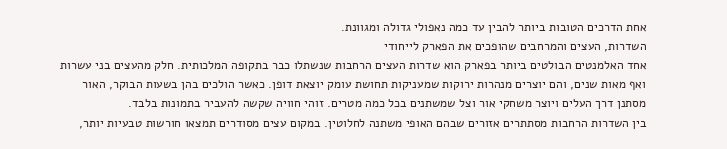אחת הדרכים הטובות ביותר להבין עד כמה נאפולי גדולה ומגוונת.
השדרות, העצים והמרחבים שהופכים את הפארק לייחודי
אחד האלמנטים הבולטים ביותר בפארק הוא שדרות העצים הרחבות שנשתלו כבר בתקופה המלכותית. חלק מהעצים בני עשרות ואף מאות שנים, והם יוצרים מנהרות ירוקות שמעניקות תחושת עומק יוצאת דופן. כאשר הולכים בהן בשעות הבוקר, האור מסתנן דרך העלים ויוצר משחקי אור וצל שמשתנים בכל כמה מטרים. זוהי חוויה שקשה להעביר בתמונות בלבד.
בין השדרות הרחבות מסתתרים אזורים שבהם האופי משתנה לחלוטין. במקום עצים מסודרים תמצאו חורשות טבעיות יותר,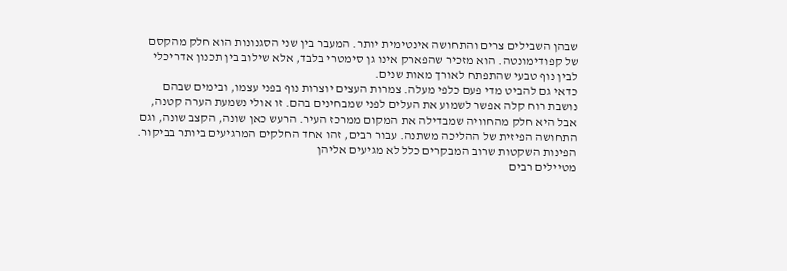שבהן השבילים צרים והתחושה אינטימית יותר. המעבר בין שני הסגנונות הוא חלק מהקסם של קפודימונטה. הוא מזכיר שהפארק אינו גן סימטרי בלבד, אלא שילוב בין תכנון אדריכלי לבין נוף טבעי שהתפתח לאורך מאות שנים.
כדאי גם להביט מדי פעם כלפי מעלה. צמרות העצים יוצרות נוף בפני עצמו, ובימים שבהם נושבת רוח קלה אפשר לשמוע את העלים לפני שמבחינים בהם. זו אולי נשמעת הערה קטנה, אבל היא חלק מהחוויה שמבדילה את המקום ממרכז העיר. הרעש כאן שונה, הקצב שונה, וגם התחושה הפיזית של ההליכה משתנה. עבור רבים, זהו אחד החלקים המרגיעים ביותר בביקור.
הפינות השקטות שרוב המבקרים כלל לא מגיעים אליהן
מטיילים רבים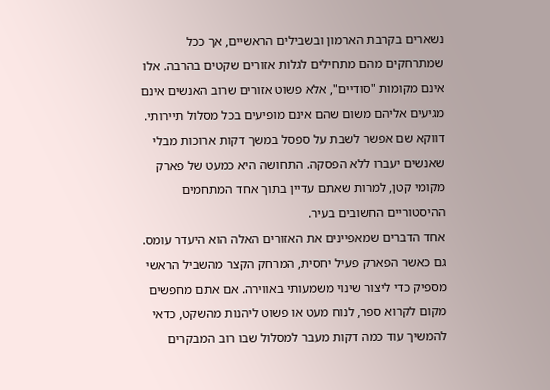נשארים בקרבת הארמון ובשבילים הראשיים, אך ככל שמתרחקים מהם מתחילים לגלות אזורים שקטים בהרבה. אלו אינם מקומות "סודיים", אלא פשוט אזורים שרוב האנשים אינם מגיעים אליהם משום שהם אינם מופיעים בכל מסלול תיירותי. דווקא שם אפשר לשבת על ספסל במשך דקות ארוכות מבלי שאנשים יעברו ללא הפסקה. התחושה היא כמעט של פארק מקומי קטן, למרות שאתם עדיין בתוך אחד המתחמים ההיסטוריים החשובים בעיר.
אחד הדברים שמאפיינים את האזורים האלה הוא היעדר עומס. גם כאשר הפארק פעיל יחסית, המרחק הקצר מהשביל הראשי מספיק כדי ליצור שינוי משמעותי באווירה. אם אתם מחפשים מקום לקרוא ספר, לנוח מעט או פשוט ליהנות מהשקט, כדאי להמשיך עוד כמה דקות מעבר למסלול שבו רוב המבקרים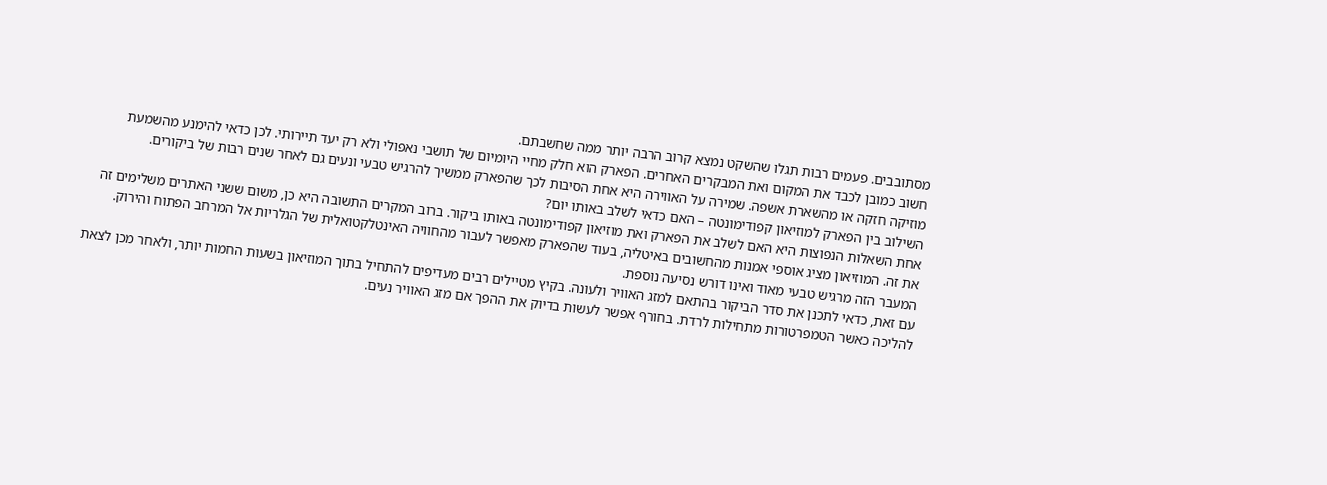מסתובבים. פעמים רבות תגלו שהשקט נמצא קרוב הרבה יותר ממה שחשבתם.
חשוב כמובן לכבד את המקום ואת המבקרים האחרים. הפארק הוא חלק מחיי היומיום של תושבי נאפולי ולא רק יעד תיירותי. לכן כדאי להימנע מהשמעת מוזיקה חזקה או מהשארת אשפה. שמירה על האווירה היא אחת הסיבות לכך שהפארק ממשיך להרגיש טבעי ונעים גם לאחר שנים רבות של ביקורים.
השילוב בין הפארק למוזיאון קפודימונטה – האם כדאי לשלב באותו יום?
אחת השאלות הנפוצות היא האם לשלב את הפארק ואת מוזיאון קפודימונטה באותו ביקור. ברוב המקרים התשובה היא כן, משום ששני האתרים משלימים זה את זה. המוזיאון מציג אוספי אמנות מהחשובים באיטליה, בעוד שהפארק מאפשר לעבור מהחוויה האינטלקטואלית של הגלריות אל המרחב הפתוח והירוק. המעבר הזה מרגיש טבעי מאוד ואינו דורש נסיעה נוספת.
עם זאת, כדאי לתכנן את סדר הביקור בהתאם למזג האוויר ולעונה. בקיץ מטיילים רבים מעדיפים להתחיל בתוך המוזיאון בשעות החמות יותר, ולאחר מכן לצאת להליכה כאשר הטמפרטורות מתחילות לרדת. בחורף אפשר לעשות בדיוק את ההפך אם מזג האוויר נעים.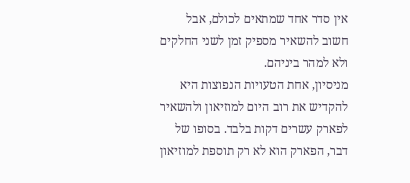אין סדר אחד שמתאים לכולם, אבל חשוב להשאיר מספיק זמן לשני החלקים ולא למהר ביניהם.
מניסיון, אחת הטעויות הנפוצות היא להקדיש את רוב היום למוזיאון ולהשאיר לפארק עשרים דקות בלבד. בסופו של דבר, הפארק הוא לא רק תוספת למוזיאון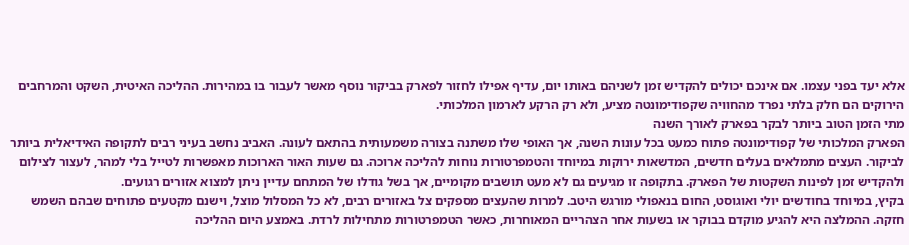אלא יעד בפני עצמו. אם אינכם יכולים להקדיש זמן לשניהם באותו יום, עדיף אפילו לחזור לפארק בביקור נוסף מאשר לעבור בו במהירות. ההליכה האיטית, השקט והמרחבים הירוקים הם חלק בלתי נפרד מהחוויה שקפודימונטה מציע, ולא רק הרקע לארמון המלכותי.
מתי הזמן הטוב ביותר לבקר בפארק לאורך השנה
הפארק המלכותי של קפודימונטה פתוח כמעט בכל עונות השנה, אך האופי שלו משתנה בצורה משמעותית בהתאם לעונה. האביב נחשב בעיני רבים לתקופה האידיאלית ביותר לביקור. העצים מתמלאים בעלים חדשים, המדשאות ירוקות במיוחד והטמפרטורות נוחות להליכה ארוכה. גם שעות האור הארוכות מאפשרות לטייל בלי למהר, לעצור לצילום ולהקדיש זמן לפינות השקטות של הפארק. בתקופה זו מגיעים גם לא מעט תושבים מקומיים, אך בשל גודלו של המתחם עדיין ניתן למצוא אזורים רגועים.
בקיץ, במיוחד בחודשים יולי ואוגוסט, החום בנאפולי מורגש היטב. למרות שהעצים מספקים צל באזורים רבים, לא כל המסלול מוצל, וישנם מקטעים פתוחים שבהם השמש חזקה. ההמלצה היא להגיע מוקדם בבוקר או בשעות אחר הצהריים המאוחרות, כאשר הטמפרטורות מתחילות לרדת. באמצע היום ההליכה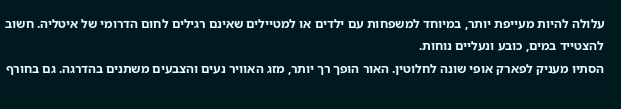עלולה להיות מעייפת יותר, במיוחד למשפחות עם ילדים או למטיילים שאינם רגילים לחום הדרומי של איטליה. חשוב להצטייד במים, כובע ונעליים נוחות.
הסתיו מעניק לפארק אופי שונה לחלוטין. האור הופך רך יותר, מזג האוויר נעים והצבעים משתנים בהדרגה. גם בחורף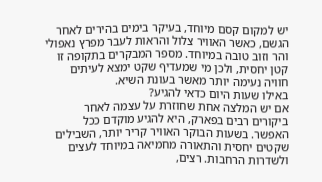יש למקום קסם מיוחד, בעיקר בימים בהירים לאחר הגשם, כאשר האוויר צלול והראות לעבר מפרץ נאפולי והר וזוב טובה במיוחד. מספר המבקרים בתקופה זו קטן יחסית, ולכן מי שמעדיף שקט ימצא לעיתים חוויה נעימה יותר מאשר בעונת השיא.
באילו שעות היום כדאי להגיע?
אם יש המלצה אחת שחוזרת על עצמה לאחר ביקורים רבים בפארק, היא להגיע מוקדם ככל האפשר. בשעות הבוקר האוויר קריר יותר, השבילים שקטים יחסית והתאורה מחמיאה במיוחד לעצים ולשדרות הרחבות. רצים,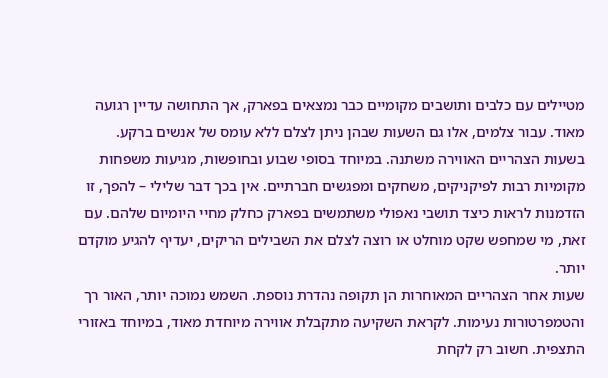מטיילים עם כלבים ותושבים מקומיים כבר נמצאים בפארק, אך התחושה עדיין רגועה מאוד. עבור צלמים, אלו גם השעות שבהן ניתן לצלם ללא עומס של אנשים ברקע.
בשעות הצהריים האווירה משתנה. במיוחד בסופי שבוע ובחופשות, מגיעות משפחות מקומיות רבות לפיקניקים, משחקים ומפגשים חברתיים. אין בכך דבר שלילי – להפך, זו הזדמנות לראות כיצד תושבי נאפולי משתמשים בפארק כחלק מחיי היומיום שלהם. עם זאת, מי שמחפש שקט מוחלט או רוצה לצלם את השבילים הריקים, יעדיף להגיע מוקדם יותר.
שעות אחר הצהריים המאוחרות הן תקופה נהדרת נוספת. השמש נמוכה יותר, האור רך והטמפרטורות נעימות. לקראת השקיעה מתקבלת אווירה מיוחדת מאוד, במיוחד באזורי התצפית. חשוב רק לקחת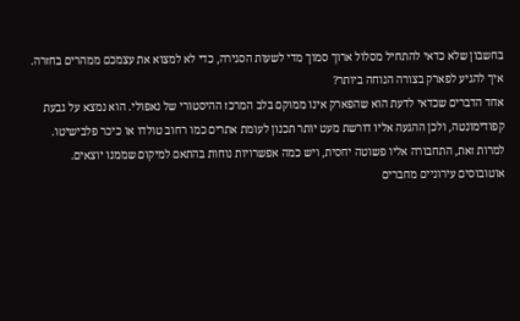בחשבון שלא כדאי להתחיל מסלול ארוך סמוך מדי לשעות הסגירה, כדי לא למצוא את עצמכם ממהרים בחזרה.
איך להגיע לפארק בצורה הנוחה ביותר?
אחד הדברים שכדאי לדעת הוא שהפארק אינו ממוקם בלב המרכז ההיסטורי של נאפולי. הוא נמצא על גבעת קפודימונטה, ולכן ההגעה אליו דורשת מעט יותר תכנון לעומת אתרים כמו רחוב טולדו או כיכר פלבישיטו. למרות זאת, התחבורה אליו פשוטה יחסית, ויש כמה אפשרויות נוחות בהתאם למיקום שממנו יוצאים.
אוטובוסים עירוניים מחברים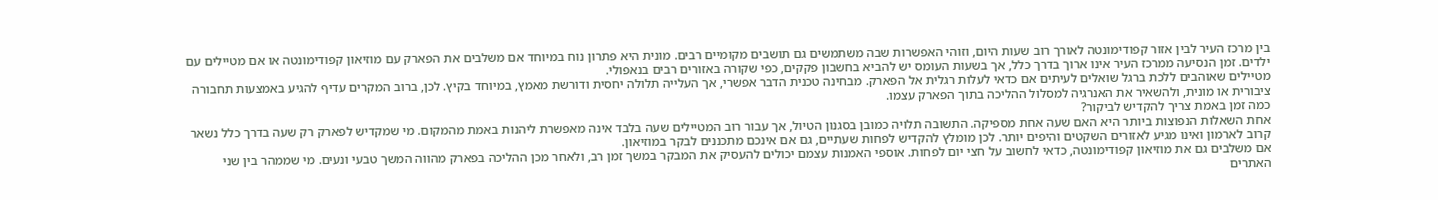בין מרכז העיר לבין אזור קפודימונטה לאורך רוב שעות היום, וזוהי האפשרות שבה משתמשים גם תושבים מקומיים רבים. מונית היא פתרון נוח במיוחד אם משלבים את הפארק עם מוזיאון קפודימונטה או אם מטיילים עם ילדים. זמן הנסיעה ממרכז העיר אינו ארוך בדרך כלל, אך בשעות העומס יש להביא בחשבון פקקים, כפי שקורה באזורים רבים בנאפולי.
מטיילים שאוהבים ללכת ברגל שואלים לעיתים אם כדאי לעלות רגלית אל הפארק. מבחינה טכנית הדבר אפשרי, אך העלייה תלולה יחסית ודורשת מאמץ, במיוחד בקיץ. לכן, ברוב המקרים עדיף להגיע באמצעות תחבורה ציבורית או מונית, ולהשאיר את האנרגיה למסלול ההליכה בתוך הפארק עצמו.
כמה זמן באמת צריך להקדיש לביקור?
אחת השאלות הנפוצות ביותר היא האם שעה אחת מספיקה. התשובה תלויה כמובן בסגנון הטיול, אך עבור רוב המטיילים שעה בלבד אינה מאפשרת ליהנות באמת מהמקום. מי שמקדיש לפארק רק שעה בדרך כלל נשאר קרוב לארמון ואינו מגיע לאזורים השקטים והיפים יותר. לכן מומלץ להקדיש לפחות שעתיים, גם אם אינכם מתכננים לבקר במוזיאון.
אם משלבים גם את מוזיאון קפודימונטה, כדאי לחשוב על חצי יום לפחות. אוספי האמנות עצמם יכולים להעסיק את המבקר במשך זמן רב, ולאחר מכן ההליכה בפארק מהווה המשך טבעי ונעים. מי שממהר בין שני האתרים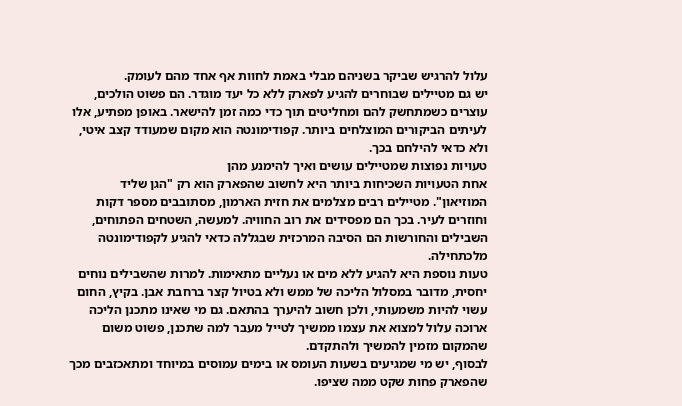עלול להרגיש שביקר בשניהם מבלי באמת לחוות אף אחד מהם לעומק.
יש גם מטיילים שבוחרים להגיע לפארק ללא כל יעד מוגדר. הם פשוט הולכים, עוצרים כשמתחשק להם ומחליטים תוך כדי כמה זמן להישאר. באופן מפתיע, אלו לעיתים הביקורים המוצלחים ביותר. קפודימונטה הוא מקום שמעודד קצב איטי, ולא כדאי להילחם בכך.
טעויות נפוצות שמטיילים עושים ואיך להימנע מהן
אחת הטעויות השכיחות ביותר היא לחשוב שהפארק הוא רק "הגן שליד המוזיאון". מטיילים רבים מצלמים את חזית הארמון, מסתובבים מספר דקות וחוזרים לעיר. בכך הם מפסידים את רוב החוויה. למעשה, השטחים הפתוחים, השבילים והחורשות הם הסיבה המרכזית שבגללה כדאי להגיע לקפודימונטה מלכתחילה.
טעות נוספת היא להגיע ללא מים או נעליים מתאימות. למרות שהשבילים נוחים יחסית, מדובר במסלול הליכה של ממש ולא בטיול קצר ברחבת אבן. בקיץ, החום עשוי להיות משמעותי, ולכן חשוב להיערך בהתאם. גם מי שאינו מתכנן הליכה ארוכה עלול למצוא את עצמו ממשיך לטייל מעבר למה שתכנן, פשוט משום שהמקום מזמין להמשיך ולהתקדם.
לבסוף, יש מי שמגיעים בשעות העומס או בימים עמוסים במיוחד ומתאכזבים מכך שהפארק פחות שקט ממה שציפו.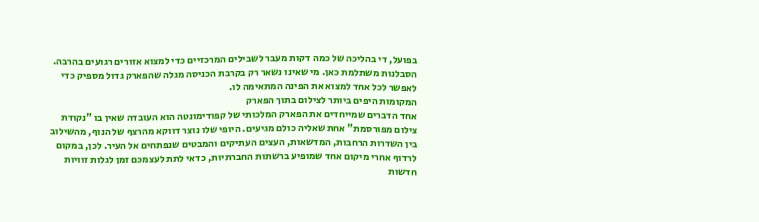בפועל, די בהליכה של כמה דקות מעבר לשבילים המרכזיים כדי למצוא אזורים רגועים בהרבה. הסבלנות משתלמת כאן. מי שאינו נשאר רק בקרבת הכניסה מגלה שהפארק גדול מספיק כדי לאפשר לכל אחד למצוא את הפינה המתאימה לו.
המקומות היפים ביותר לצילום בתוך הפארק
אחד הדברים שמייחדים את הפארק המלכותי של קפודימונטה הוא העובדה שאין בו "נקודת צילום מפורסמת" אחת שאליה כולם מגיעים. היופי שלו נוצר דווקא מהרצף של הנוף, מהשילוב בין השדרות הרחבות, המדשאות, העצים העתיקים והמבטים שנפתחים אל העיר. לכן, במקום לרדוף אחרי מיקום אחד שמופיע ברשתות החברתיות, כדאי לתת לעצמכם זמן לגלות זוויות חדשות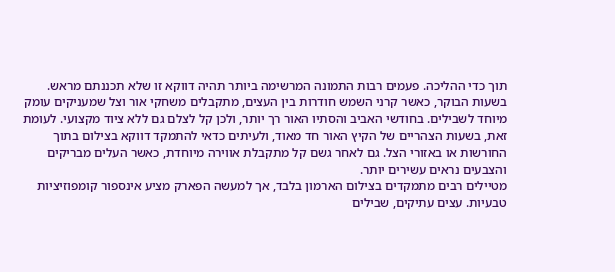תוך כדי ההליכה. פעמים רבות התמונה המרשימה ביותר תהיה דווקא זו שלא תכננתם מראש.
בשעות הבוקר, כאשר קרני השמש חודרות בין העצים, מתקבלים משחקי אור וצל שמעניקים עומק מיוחד לשבילים. בחודשי האביב והסתיו האור רך יותר, ולכן קל לצלם גם ללא ציוד מקצועי. לעומת זאת, בשעות הצהריים של הקיץ האור חד מאוד, ולעיתים כדאי להתמקד דווקא בצילום בתוך החורשות או באזורי הצל. גם לאחר גשם קל מתקבלת אווירה מיוחדת, כאשר העלים מבריקים והצבעים נראים עשירים יותר.
מטיילים רבים מתמקדים בצילום הארמון בלבד, אך למעשה הפארק מציע אינספור קומפוזיציות טבעיות. עצים עתיקים, שבילים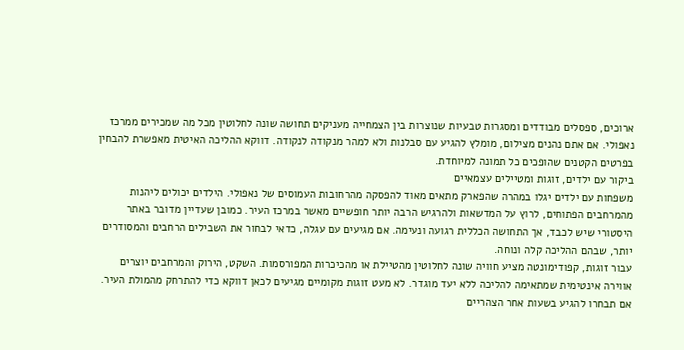ארוכים, ספסלים מבודדים ומסגרות טבעיות שנוצרות בין הצמחייה מעניקים תחושה שונה לחלוטין מכל מה שמכירים ממרכז נאפולי. אם אתם נהנים מצילום, מומלץ להגיע עם סבלנות ולא למהר מנקודה לנקודה. דווקא ההליכה האיטית מאפשרת להבחין בפרטים הקטנים שהופכים כל תמונה למיוחדת.
ביקור עם ילדים, זוגות ומטיילים עצמאיים
משפחות עם ילדים יגלו במהרה שהפארק מתאים מאוד להפסקה מהרחובות העמוסים של נאפולי. הילדים יכולים ליהנות מהמרחבים הפתוחים, לרוץ על המדשאות ולהרגיש הרבה יותר חופשיים מאשר במרכז העיר. כמובן שעדיין מדובר באתר היסטורי שיש לכבד, אך התחושה הכללית רגועה ונעימה. אם מגיעים עם עגלה, כדאי לבחור את השבילים הרחבים והמסודרים יותר, שבהם ההליכה קלה ונוחה.
עבור זוגות, קפודימונטה מציע חוויה שונה לחלוטין מהטיילת או מהכיכרות המפורסמות. השקט, הירוק והמרחבים יוצרים אווירה אינטימית שמתאימה להליכה ללא יעד מוגדר. לא מעט זוגות מקומיים מגיעים לכאן דווקא כדי להתרחק מהמולת העיר. אם תבחרו להגיע בשעות אחר הצהריים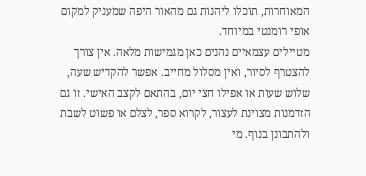המאוחרות, תוכלו ליהנות גם מהאור היפה שמעניק למקום אופי רומנטי במיוחד.
מטיילים עצמאיים נהנים כאן מגמישות מלאה. אין צורך להצטרף לסיור, ואין מסלול מחייב. אפשר להקדיש שעה, שלוש שעות או אפילו חצי יום, בהתאם לקצב האישי. זו גם הזדמנות מצוינת לעצור, לקרוא ספר, לצלם או פשוט לשבת ולהתבונן בנוף. מי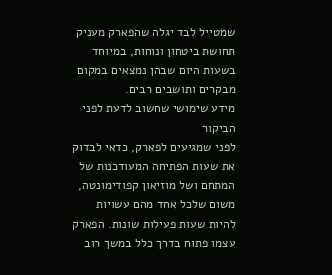שמטייל לבד יגלה שהפארק מעניק תחושת ביטחון ונוחות, במיוחד בשעות היום שבהן נמצאים במקום מבקרים ותושבים רבים.
מידע שימושי שחשוב לדעת לפני הביקור
לפני שמגיעים לפארק, כדאי לבדוק את שעות הפתיחה המעודכנות של המתחם ושל מוזיאון קפודימונטה, משום שלכל אחד מהם עשויות להיות שעות פעילות שונות. הפארק עצמו פתוח בדרך כלל במשך רוב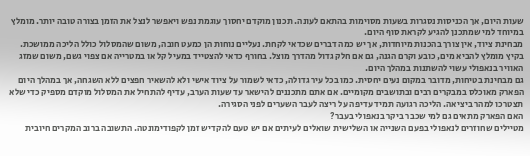שעות היום, אך הכניסות נסגרות בשעות מסוימות בהתאם לעונה. תכנון מוקדם יחסוך עוגמת נפש ויאפשר לנצל את הזמן בצורה טובה יותר. מומלץ במיוחד למי שמתכנן להגיע לקראת סוף היום.
מבחינת ציוד, אין צורך בהכנות מיוחדות, אך יש כמה דברים שכדאי לקחת. נעליים נוחות הן כמעט חובה, משום שהמסלול כולל הליכה ממושכת. בקיץ מומלץ להביא מים, כובע וקרם הגנה, גם אם חלק גדול מהדרך מוצל. בחורף כדאי להצטייד במעיל קל או במטרייה אם צפוי גשם, משום שמזג האוויר בנאפולי עשוי להשתנות במהלך היום.
גם מבחינת בטיחות, מדובר במקום נעים יחסית. כמו בכל עיר גדולה, כדאי לשמור על ציוד אישי ולא להשאיר חפצים ללא השגחה, אך במהלך היום הפארק מאוכלס במבקרים רבים ובתושבים מקומיים. אם אתם מתכננים להישאר עד שעות הערב, עדיף להתחיל את המסלול מוקדם מספיק כדי שלא תצטרכו למהר ביציאה. הליכה רגועה תמיד עדיפה על ריצה לעבר השערים לפני הסגירה.
האם הפארק מתאים גם למי שכבר ביקר בנאפולי בעבר?
מטיילים שחוזרים לנאפולי בפעם השנייה או השלישית שואלים לעיתים אם יש טעם להקדיש זמן לקפודימונטה. התשובה ברוב המקרים חיובית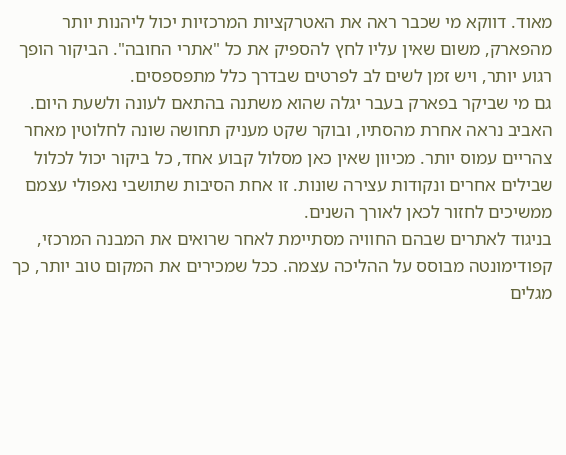מאוד. דווקא מי שכבר ראה את האטרקציות המרכזיות יכול ליהנות יותר מהפארק, משום שאין עליו לחץ להספיק את כל "אתרי החובה". הביקור הופך רגוע יותר, ויש זמן לשים לב לפרטים שבדרך כלל מתפספסים.
גם מי שביקר בפארק בעבר יגלה שהוא משתנה בהתאם לעונה ולשעת היום. האביב נראה אחרת מהסתיו, ובוקר שקט מעניק תחושה שונה לחלוטין מאחר צהריים עמוס יותר. מכיוון שאין כאן מסלול קבוע אחד, כל ביקור יכול לכלול שבילים אחרים ונקודות עצירה שונות. זו אחת הסיבות שתושבי נאפולי עצמם ממשיכים לחזור לכאן לאורך השנים.
בניגוד לאתרים שבהם החוויה מסתיימת לאחר שרואים את המבנה המרכזי, קפודימונטה מבוסס על ההליכה עצמה. ככל שמכירים את המקום טוב יותר, כך מגלים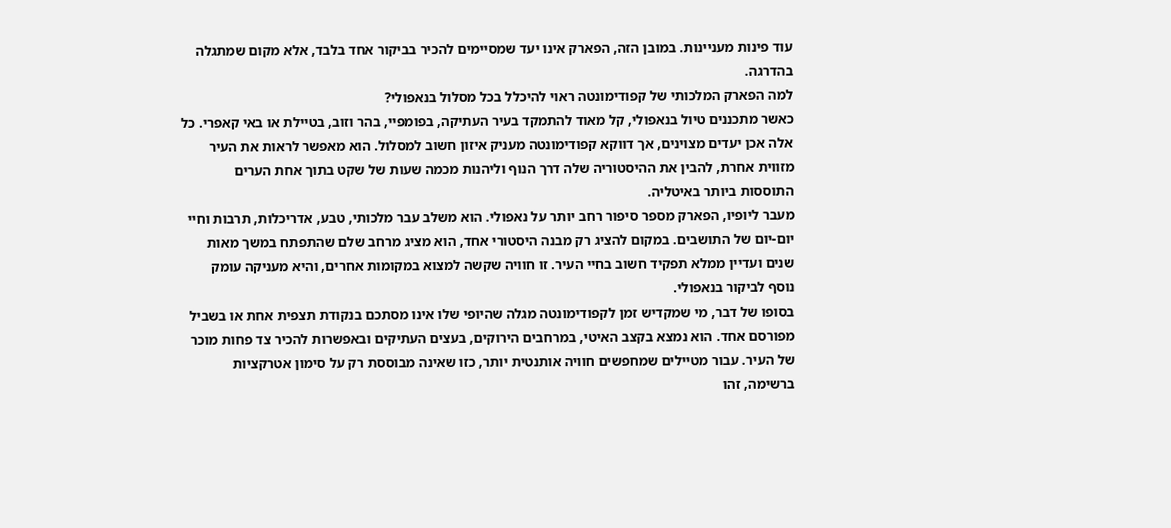עוד פינות מעניינות. במובן הזה, הפארק אינו יעד שמסיימים להכיר בביקור אחד בלבד, אלא מקום שמתגלה בהדרגה.
למה הפארק המלכותי של קפודימונטה ראוי להיכלל בכל מסלול בנאפולי?
כאשר מתכננים טיול בנאפולי, קל מאוד להתמקד בעיר העתיקה, בפומפיי, בהר וזוב, בטיילת או באי קאפרי. כל אלה אכן יעדים מצוינים, אך דווקא קפודימונטה מעניק איזון חשוב למסלול. הוא מאפשר לראות את העיר מזווית אחרת, להבין את ההיסטוריה שלה דרך הנוף וליהנות מכמה שעות של שקט בתוך אחת הערים התוססות ביותר באיטליה.
מעבר ליופיו, הפארק מספר סיפור רחב יותר על נאפולי. הוא משלב עבר מלכותי, טבע, אדריכלות, תרבות וחיי יום-יום של התושבים. במקום להציג רק מבנה היסטורי אחד, הוא מציג מרחב שלם שהתפתח במשך מאות שנים ועדיין ממלא תפקיד חשוב בחיי העיר. זו חוויה שקשה למצוא במקומות אחרים, והיא מעניקה עומק נוסף לביקור בנאפולי.
בסופו של דבר, מי שמקדיש זמן לקפודימונטה מגלה שהיופי שלו אינו מסתכם בנקודת תצפית אחת או בשביל מפורסם אחד. הוא נמצא בקצב האיטי, במרחבים הירוקים, בעצים העתיקים ובאפשרות להכיר צד פחות מוכר של העיר. עבור מטיילים שמחפשים חוויה אותנטית יותר, כזו שאינה מבוססת רק על סימון אטרקציות ברשימה, זהו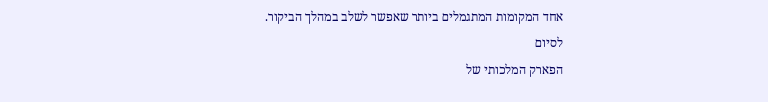אחד המקומות המתגמלים ביותר שאפשר לשלב במהלך הביקור.
לסיום
הפארק המלכותי של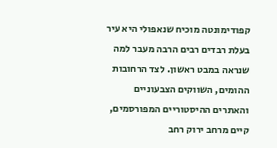קפודימונטה מוכיח שנאפולי היא עיר בעלת רבדים רבים הרבה מעבר למה שנראה במבט ראשון. לצד הרחובות ההומים, השווקים הצבעוניים והאתרים ההיסטוריים המפורסמים, קיים מרחב ירוק רחב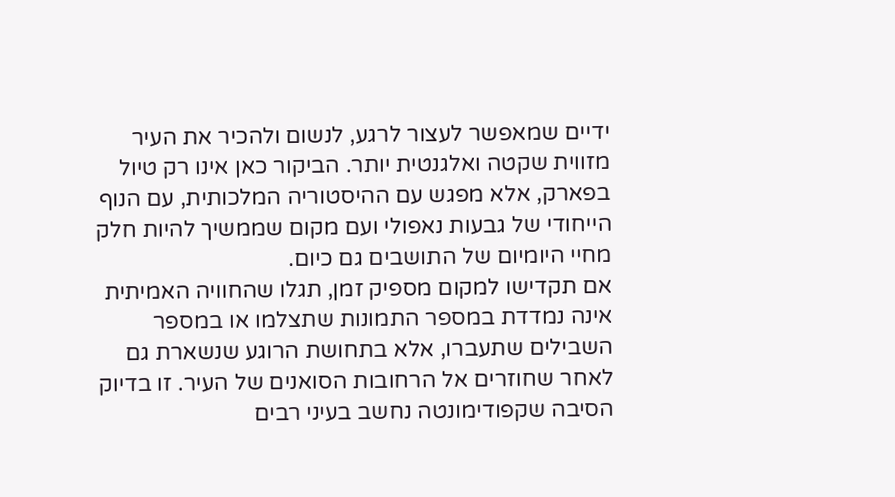ידיים שמאפשר לעצור לרגע, לנשום ולהכיר את העיר מזווית שקטה ואלגנטית יותר. הביקור כאן אינו רק טיול בפארק, אלא מפגש עם ההיסטוריה המלכותית, עם הנוף הייחודי של גבעות נאפולי ועם מקום שממשיך להיות חלק מחיי היומיום של התושבים גם כיום.
אם תקדישו למקום מספיק זמן, תגלו שהחוויה האמיתית אינה נמדדת במספר התמונות שתצלמו או במספר השבילים שתעברו, אלא בתחושת הרוגע שנשארת גם לאחר שחוזרים אל הרחובות הסואנים של העיר. זו בדיוק הסיבה שקפודימונטה נחשב בעיני רבים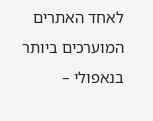לאחד האתרים המוערכים ביותר בנאפולי –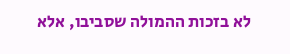לא בזכות ההמולה שסביבו, אלא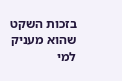בזכות השקט שהוא מעניק למי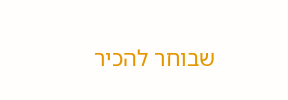שבוחר להכיר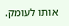אותו לעומק.